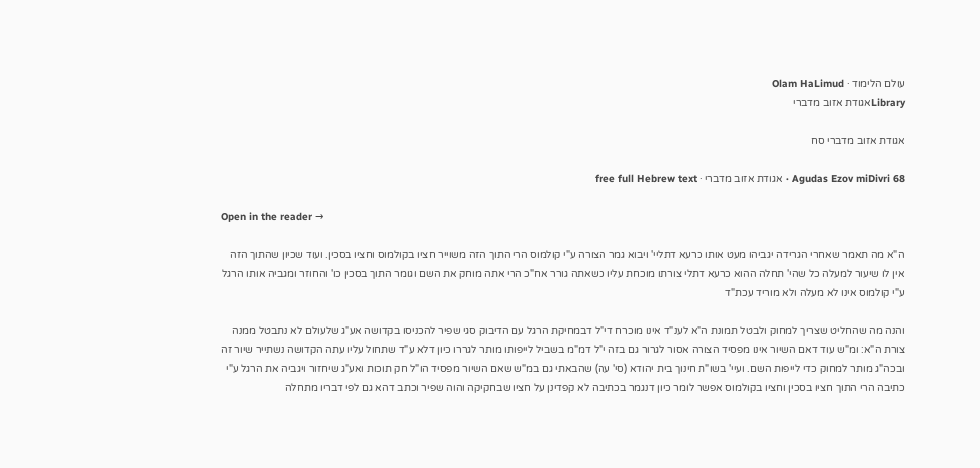עולם הלימוד · Olam HaLimud
Libraryאגודת אזוב מדברי

אגודת אזוב מדברי סח

Agudas Ezov miDivri 68 · אגודת אזוב מדברי · free full Hebrew text

Open in the reader →

ה"א מה תאמר שאחרי הגרידה יגביהו מעט אותו כרעא דתליי' ויבוא גמר הצורה ע"י קולמוס הרי התוך הזה משוייר חציו בקולמוס וחציו בסכין. ועוד שכיון שהתוך הזה אין לו שיעור למעלה כל שהי' תחלה ההוא כרעא דתלי צורתו מוכחת עליו כשאתה גורר אח"כ הרי אתה מוחק את השם וגומר התוך בסכין כו' והחוזר ומגביה אותו הרגל ע"י קולמוס אינו לא מעלה ולא מוריד עכת"ד

והנה מה שהחליט שצריך למחוק ולבטל תמונת ה"א לענ"ד אינו מוכרח די"ל דבמחיקת הרגל עם הדיבוק סגי שפיר להכניסו בקדושה אע"ג שלעולם לא נתבטל ממנה צורת ה"א: ומ"ש עוד דאם השיור אינו מפסיד הצורה אסור לגרור גם בזה י"ל דמ"מ בשביל לייפותו מותר לגררו כיון דלא ע"ד שתחול עליו עתה הקדושה נשתייר שיור זה ובכה"ג מותר למחוק כדי לייפות השם. ועיי' בשו"ת חינוך בית יהודא (סי' עה) שהבאתי גם במ"ש שאם השיור מפסיד הו"ל חק תוכות ואע"ג שיחזור ויגביה את הרגל ע"י כתיבה הרי התוך חציו בסכין וחציו בקולמוס אפשר לומר כיון דנגמר בכתיבה לא קפדינן על חציו שבחקיקה והוה שפיר וכתב דהא גם לפי דבריו מתחלה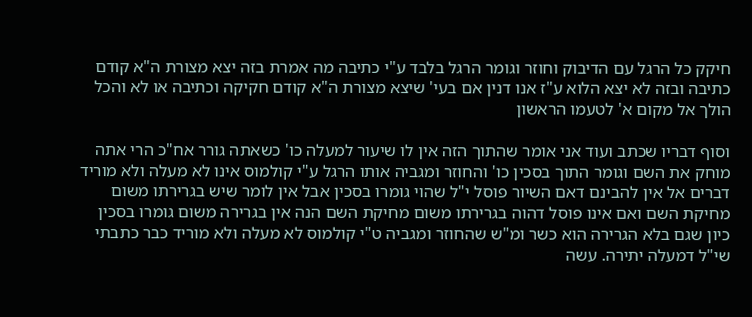חיקק כל הרגל עם הדיבוק וחוזר וגומר הרגל בלבד ע"י כתיבה מה אמרת בזה יצא מצורת ה"א קודם כתיבה ובזה לא יצא הלוא ע"ז אנו דנין אם בעי' שיצא מצורת ה"א קודם חקיקה וכתיבה או לא והכל הולך אל מקום א' לטעמו הראשון

וסוף דבריו שכתב ועוד אני אומר שהתוך הזה אין לו שיעור למעלה כו' כשאתה גורר אח"כ הרי אתה מוחק את השם וגומר התוך בסכין כו' והחוזר ומגביה אותו הרגל ע"י קולמוס אינו לא מעלה ולא מוריד דברים אל אין להבינם דאם השיור פוסל י"ל שהוי גומרו בסכין אבל אין לומר שיש בגרירתו משום מחיקת השם ואם אינו פוסל דהוה בגרירתו משום מחיקת השם הנה אין בגרירה משום גומרו בסכין כיון שגם בלא הגרירה הוא כשר ומ"ש שהחוזר ומגביה ט"י קולמוס לא מעלה ולא מוריד כבר כתבתי שי"ל דמעלה יתירה. עשה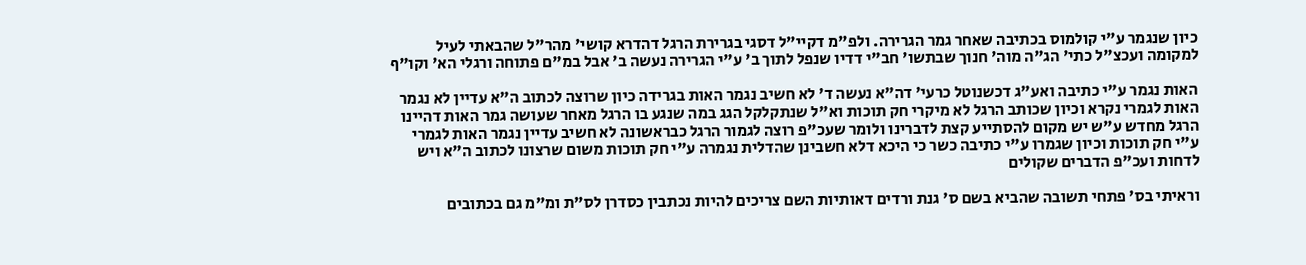כיון שנגמר ע"י קולמוס בכתיבה שאחר גמר הגרירה. ולפ"מ דקיי"ל דסגי בגרירת הרגל דהדרא קושי' מהר"ל שהבאתי לעיל למקומה ועכצ"ל כתי' הג"ה מוה' חנוך שבתשו' חב"י דדיו שנפל לתוך ב' ע"י הגרירה נעשה ב' אבל במ"ם פתוחה ורגלי הא' וקו"ף

האות נגמר ע"י כתיבה ואע"ג דכשנוטל כרעי' דה"א נעשה ד' לא חשיב נגמר האות בגרידה כיון שרוצה לכתוב ה"א עדיין לא נגמר האות לגמרי נקרא וכיון שכותב הרגל לא מיקרי חק תוכות וא"ל שנתקלקל הגג במה שנגע בו הרגל מאחר שעושה גמר האות דהיינו הרגל מחדש ע"ש יש מקום להסתייע קצת לדברינו ולומר שעכ"פ רוצה לגמור הרגל כבראשונה לא חשיב עדיין נגמר האות לגמרי ע"י חק תוכות וכיון שגמרו ע"י כתיבה כשר כי היכא דלא חשבינן שהדלית נגמרה ע"י חק תוכות משום שרצונו לכתוב ה"א ויש לדחות ועכ"פ הדברים שקולים

וראיתי בס' פתחי תשובה שהביא בשם ס' גנת ורדים דאותיות השם צריכים להיות נכתבין כסדרן לס"ת ומ"מ גם בכתובים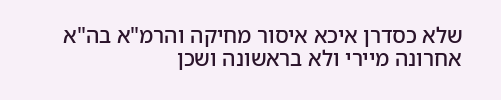שלא כסדרן איכא איסור מחיקה והרמ"א בה"א אחרונה מיירי ולא בראשונה ושכן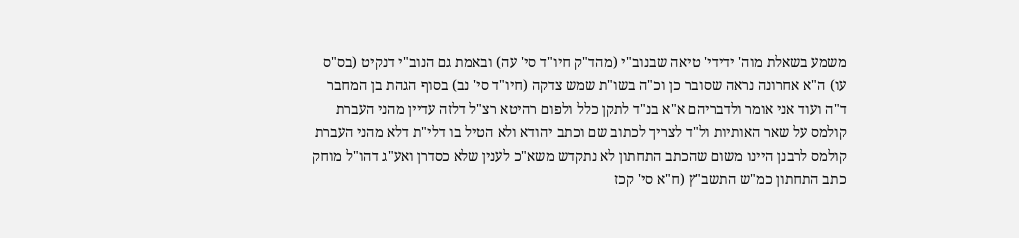משמע בשאלת מוה' ידידי' טיאה שבנוב"י (מהד"ק חיו"ד סי' עה) ובאמת גם הנוב"י דנקיט (בס"ס עו) ה"א אחרונה נראה שסובר כן וכ"ה בשו"ת שמש צדקה (חיו"ד סי' נב) בסוף הגהת בן המחבר ד"ה ועוד אני אומר ולדבריהם א"א בנ"ד לתקן כלל ולפום רהיטא רצ"ל דלזה עדיין מהני העברת קולמס על שאר האותיות ול"ד לצריך לכתוב שם וכתב יהודא ולא הטיל בו דלי"ת דלא מהני העברת קולמס לרבנן היינו משום שהכתב התחתון לא נתקדש משא"כ לענין שלא כסדרן ואע"ג דהו"ל מוחק כתב התחתון כמ"ש התשב"ץ (ח"א סי' קכז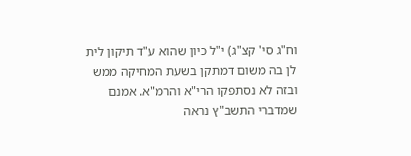וח"ג סי' קצ"ג) י"ל כיון שהוא ע"ד תיקון לית לן בה משום דמתקן בשעת המחיקה ממש ובזה לא נסתפקו הרי"א והרמ"א. אמנם שמדברי התשב"ץ נראה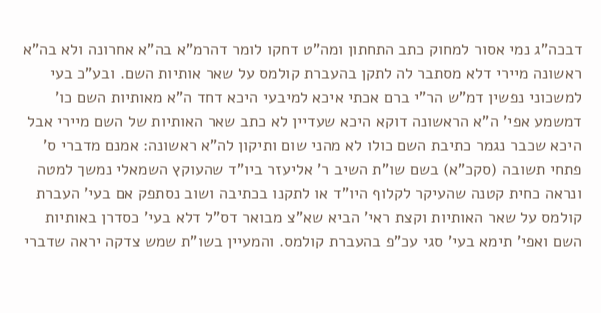דבכה"ג נמי אסור למחוק כתב התחתון ומה"ט דחקו לומר דהרמ"א בה"א אחרונה ולא בה"א ראשונה מיירי דלא מסתבר לה לתקן בהעברת קולמס על שאר אותיות השם. ובע"כ בעי למשכוני נפשין דמ"ש הר"י ברם אכתי איכא למיבעי היכא דחד ה"א מאותיות השם כו' דמשמע אפי' ה"א הראשונה דוקא היכא שעדיין לא כתב שאר האותיות של השם מיירי אבל היכא שכבר נגמר כתיבת השם כולו לא מהני שום ותיקון לה"א ראשונה: אמנם מדברי ס' פתחי תשובה (סקכ"א) בשם שו"ת השיב ר' אליעזר ביו"ד שהעוקץ השמאלי נמשך למטה ונראה כחית קטנה שהעיקר לקלוף היו"ד או לתקנו בכתיבה ושוב נסתפק אם בעי' העברת קולמס על שאר האותיות וקצת ראי' הביא שא"צ מבואר דס"ל דלא בעי' כסדרן באותיות השם ואפי' תימא בעי' סגי עכ"פ בהעברת קולמס. והמעיין בשו"ת שמש צדקה יראה שדברי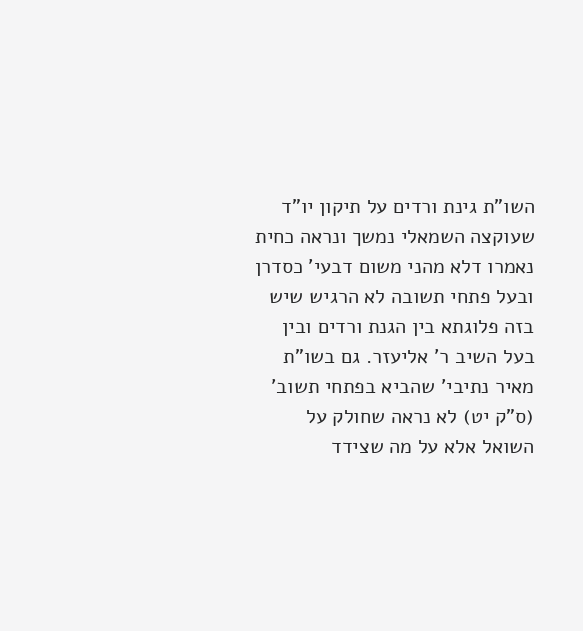השו"ת גינת ורדים על תיקון יו"ד שעוקצה השמאלי נמשך ונראה כחית נאמרו דלא מהני משום דבעי' כסדרן ובעל פתחי תשובה לא הרגיש שיש בזה פלוגתא בין הגנת ורדים ובין בעל השיב ר' אליעזר. גם בשו"ת מאיר נתיבי' שהביא בפתחי תשוב' (ס"ק יט) לא נראה שחולק על השואל אלא על מה שצידד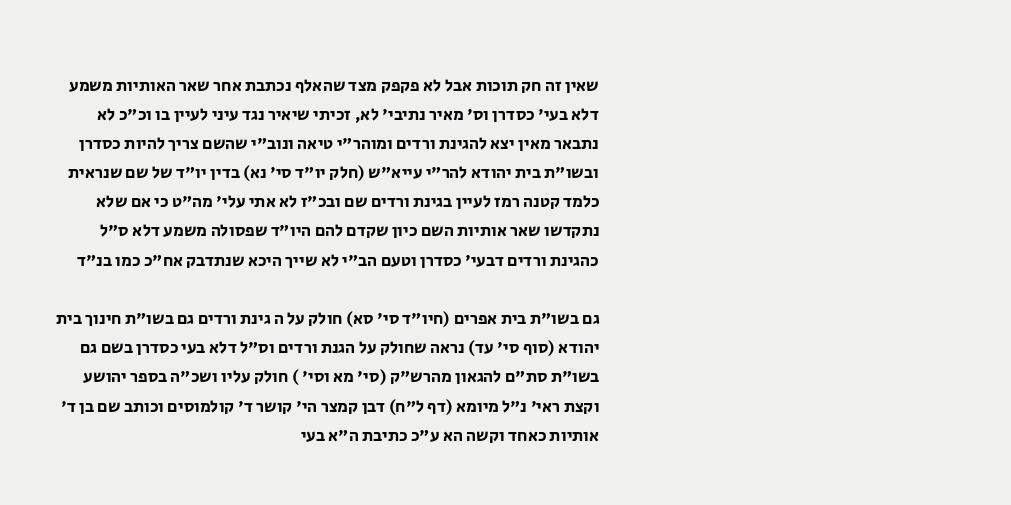שאין זה חק תוכות אבל לא פקפק מצד שהאלף נכתבת אחר שאר האותיות משמע דלא בעי' כסדרן וס' מאיר נתיבי' לא, זכיתי שיאיר נגד עיני לעיין בו וכ"כ לא נתבאר מאין יצא להגינת ורדים ומוהר"י טיאה ונוב"י שהשם צריך להיות כסדרן ובשו"ת בית יהודא להר"י עייא"ש (חלק יו"ד סי' נא) בדין יו"ד של שם שנראית כלמד קטנה רמז לעיין בגינת ורדים שם ובכ"ז לא אתי עלי' מה"ט כי אם שלא נתקדשו שאר אותיות השם כיון שקדם להם היו"ד שפסולה משמע דלא ס"ל כהגינת ורדים דבעי' כסדרן וטעם הב"י לא שייך היכא שנתדבק אח"כ כמו בנ"ד

גם בשו"ת בית אפרים (חיו"ד סי' סא) חולק על ה גינת ורדים גם בשו"ת חינוך בית יהודא (סוף סי' עד) נראה שחולק על הגנת ורדים וס"ל דלא בעי כסדרן בשם גם בשו"ת סת"ם להגאון מהרש"ק (סי' מא וסי' ) חולק עליו ושכ"ה בספר יהושע וקצת ראי' נ"ל מיומא (דף ל"ח) דבן קמצר הי' קושר ד' קולמוסים וכותב שם בן ד' אותיות כאחד וקשה הא ע"כ כתיבת ה"א בעי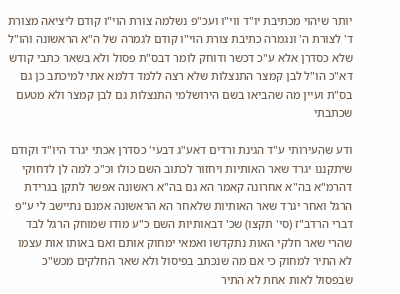יותר שיהוי מכתיבת יו"ד ווי"ו ועכ"פ נשלמה צורת הוי"ו קודם ליציאה מצורת ד' לצורת ה' ונגמרה כתיבת צורת הוי"ו קודם לגמרה של ה"א הראשונה והו"ל שלא כסדרן אלא ע"כ דכשר ודוחק לומר דבס"ת פסול ולא בשאר כתבי קודש דא"כ הו"ל לבן קמצר התנצלות שלא רצה ללמד דלמא אתי למיכתב כן גם בס"ת ועיין מה שהביאו בשם הירושלמי התנצלות גם לבן קמצר ולא מטעם שכתבתי

ודע שהעירותי ע"ד הגינת ורדים דאע"ג דבעי' כסדרן אכתי יגרד היו"ד וקודם שיתקננו יגרד שאר האותיות ויחזור לכתוב השם כולו וכ"כ למה לן לדחוקי דהרמ"א בה"א אחרונה קאמר הא גם בה"א ראשונה אפשר לתקן בגרידת הרגל ואחר יגרד שאר האותיות שלאחר הא הראשונה אמנם נתיישב לי ע"פ דברי הרדב"ז (סי' תקצו) שכ' דבאותיות השם כ"ע מודו שמוחק הרגל לבד שהרי שאר חלקי האות נתקדשו ואמאי ימחוק אותם ואם באותו אות עצמו לא התיר למחוק כי אם מה שנכתב בפיסול ולא שאר החלקים מכש"כ שבפסול לאות אחת לא התיר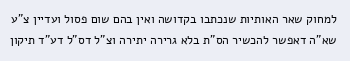למחוק שאר האותיות שנכתבו בקדושה ואין בהם שום פסול ועדיין צ"ע שא"ה דאפשר להכשיר הס"ת בלא גרירה יתירה וצ"ל דס"ל דע"ד תיקון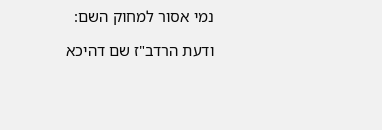נמי אסור למחוק השם:

ודעת הרדב"ז שם דהיכא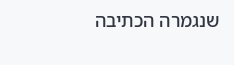שנגמרה הכתיבה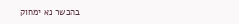בהכשר נא ימחוק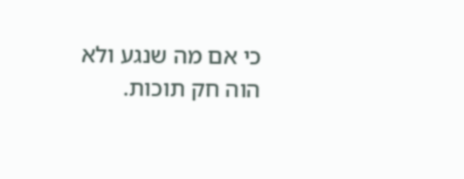כי אם מה שנגע ולא הוה חק תוכות.